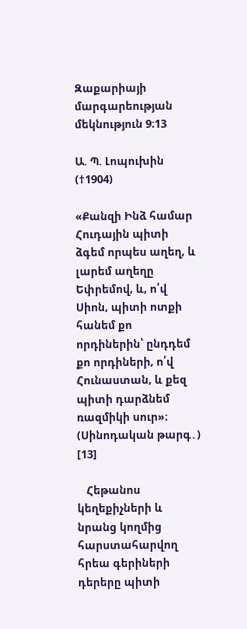Զաքարիայի մարգարեության մեկնություն 9։13

Ա. Պ. Լոպուխին (†1904)

«Քանզի Ինձ համար Հուդային պիտի ձգեմ որպես աղեղ, և լարեմ աղեղը Եփրեմով, և, ո՛վ Սիոն, պիտի ոտքի հանեմ քո որդիներին՝ ընդդեմ քո որդիների, ո՛վ Հունաստան, և քեզ պիտի դարձնեմ ռազմիկի սուր»։ (Սինոդական թարգ․) [13]

   Հեթանոս կեղեքիչների և նրանց կողմից հարստահարվող հրեա գերիների դերերը պիտի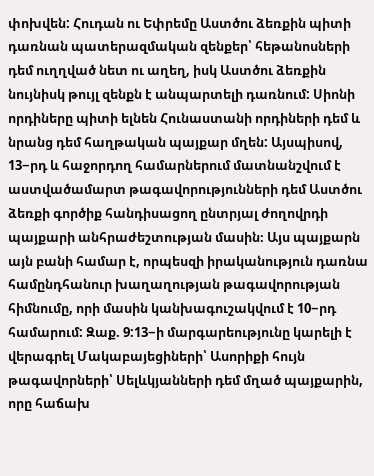փոխվեն: Հուդան ու Եփրեմը Աստծու ձեռքին պիտի դառնան պատերազմական զենքեր՝ հեթանոսների դեմ ուղղված նետ ու աղեղ, իսկ Աստծու ձեռքին նույնիսկ թույլ զենքն է անպարտելի դառնում: Սիոնի որդիները պիտի ելնեն Հունաստանի որդիների դեմ և նրանց դեմ հաղթական պայքար մղեն: Այսպիսով, 13−րդ և հաջորդող համարներում մատնանշվում է աստվածամարտ թագավորությունների դեմ Աստծու ձեռքի գործիք հանդիսացող ընտրյալ ժողովրդի պայքարի անհրաժեշտության մասին։ Այս պայքարն այն բանի համար է, որպեսզի իրականություն դառնա համընդհանուր խաղաղության թագավորության հիմնումը, որի մասին կանխագուշակվում է 10−րդ համարում: Զաք. 9:13−ի մարգարեությունը կարելի է վերագրել Մակաբայեցիների՝ Ասորիքի հույն թագավորների՝ Սելևկյանների դեմ մղած պայքարին, որը հաճախ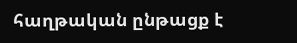հաղթական ընթացք է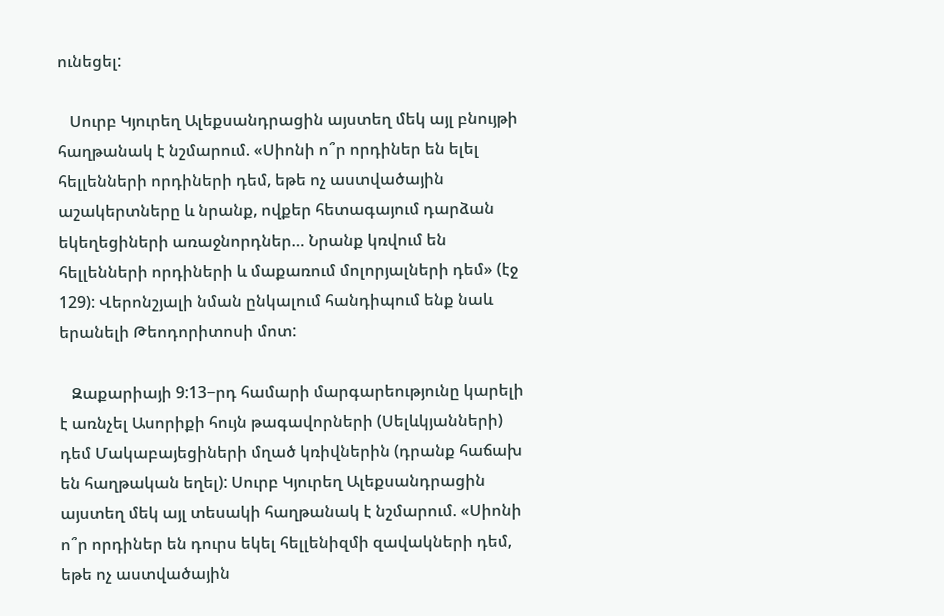ունեցել:

   Սուրբ Կյուրեղ Ալեքսանդրացին այստեղ մեկ այլ բնույթի հաղթանակ է նշմարում. «Սիոնի ո՞ր որդիներ են ելել հելլենների որդիների դեմ, եթե ոչ աստվածային աշակերտները և նրանք, ովքեր հետագայում դարձան եկեղեցիների առաջնորդներ… Նրանք կռվում են հելլենների որդիների և մաքառում մոլորյալների դեմ» (էջ 129): Վերոնշյալի նման ընկալում հանդիպում ենք նաև երանելի Թեոդորիտոսի մոտ:

   Զաքարիայի 9:13−րդ համարի մարգարեությունը կարելի է առնչել Ասորիքի հույն թագավորների (Սելևկյանների) դեմ Մակաբայեցիների մղած կռիվներին (դրանք հաճախ են հաղթական եղել): Սուրբ Կյուրեղ Ալեքսանդրացին այստեղ մեկ այլ տեսակի հաղթանակ է նշմարում. «Սիոնի ո՞ր որդիներ են դուրս եկել հելլենիզմի զավակների դեմ, եթե ոչ աստվածային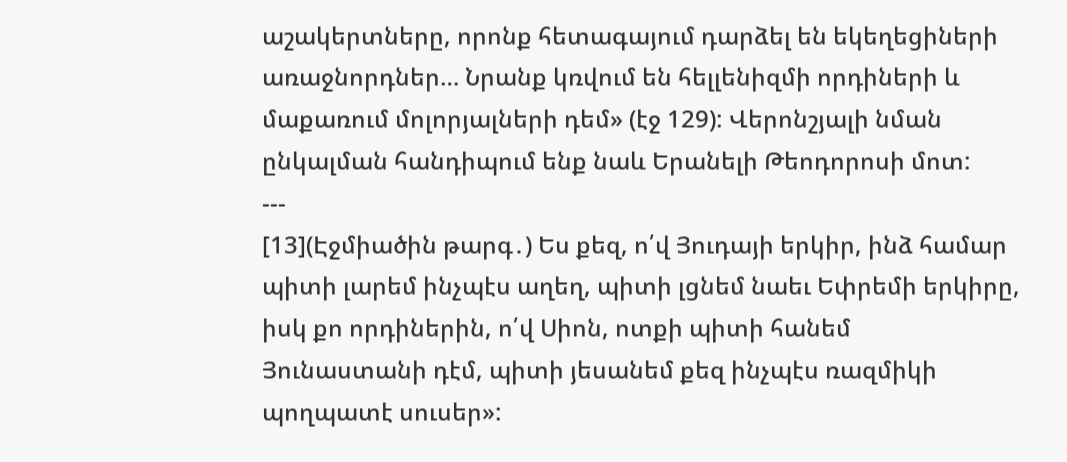աշակերտները, որոնք հետագայում դարձել են եկեղեցիների առաջնորդներ… Նրանք կռվում են հելլենիզմի որդիների և մաքառում մոլորյալների դեմ» (էջ 129): Վերոնշյալի նման ընկալման հանդիպում ենք նաև Երանելի Թեոդորոսի մոտ:
---
[13](Էջմիածին թարգ․) Ես քեզ, ո՛վ Յուդայի երկիր, ինձ համար պիտի լարեմ ինչպէս աղեղ, պիտի լցնեմ նաեւ Եփրեմի երկիրը, իսկ քո որդիներին, ո՛վ Սիոն, ոտքի պիտի հանեմ Յունաստանի դէմ, պիտի յեսանեմ քեզ ինչպէս ռազմիկի պողպատէ սուսեր»: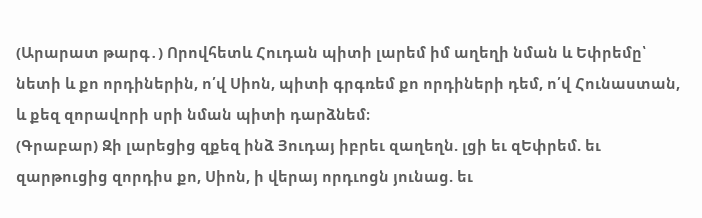(Արարատ թարգ․) Որովհետև Հուդան պիտի լարեմ իմ աղեղի նման և Եփրեմը՝ նետի և քո որդիներին, ո՛վ Սիոն, պիտի գրգռեմ քո որդիների դեմ, ո՛վ Հունաստան, և քեզ զորավորի սրի նման պիտի դարձնեմ։
(Գրաբար) Զի լարեցից զքեզ ինձ Յուդայ իբրեւ զաղեղն. լցի եւ զԵփրեմ. եւ զարթուցից զորդիս քո, Սիոն, ի վերայ որդւոցն յունաց. եւ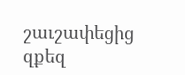շաւշափեցից զքեզ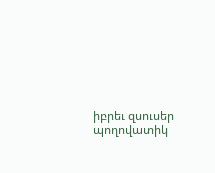իբրեւ զսուսեր պողովատիկ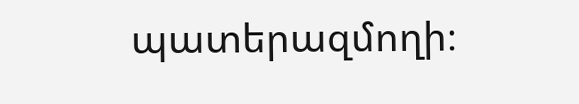պատերազմողի։